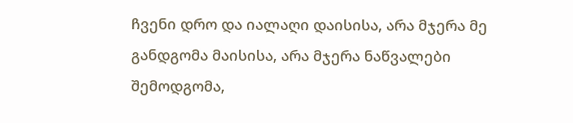ჩვენი დრო და იალაღი დაისისა, არა მჯერა მე განდგომა მაისისა, არა მჯერა ნაწვალები შემოდგომა,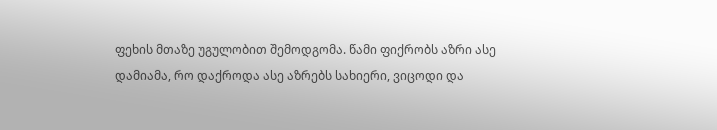ფეხის მთაზე უგულობით შემოდგომა. წამი ფიქრობს აზრი ასე დამიამა, რო დაქროდა ასე აზრებს სახიერი, ვიცოდი და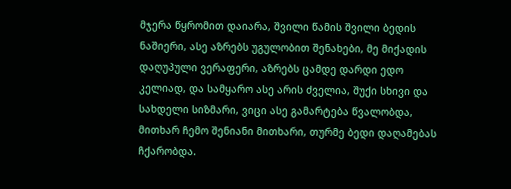მჯერა წყრომით დაიარა, შვილი წამის შვილი ბედის ნაშიერი, ასე აზრებს უგულობით შენახები, მე მიქადის დაღუპული ვერაფერი, აზრებს ცამდე დარდი ედო კელიად, და სამყარო ასე არის ძველია, შუქი სხივი და სახდელი სიზმარი, ვიცი ასე გამარტება წვალობდა, მითხარ ჩემო შენიანი მითხარი, თურმე ბედი დაღამებას ჩქარობდა.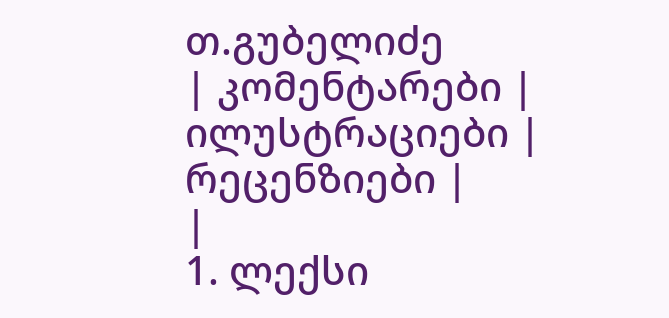თ.გუბელიძე
| კომენტარები |
ილუსტრაციები |
რეცენზიები |
|
1. ლექსი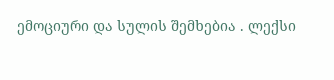ემოციური და სულის შემხებია . ლექსი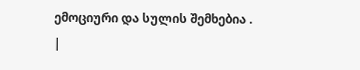ემოციური და სულის შემხებია .
|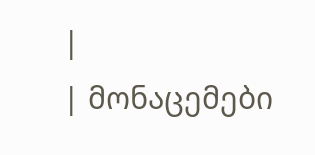|
| მონაცემები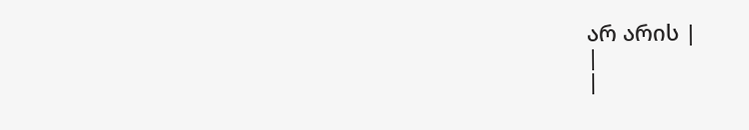არ არის |
|
|